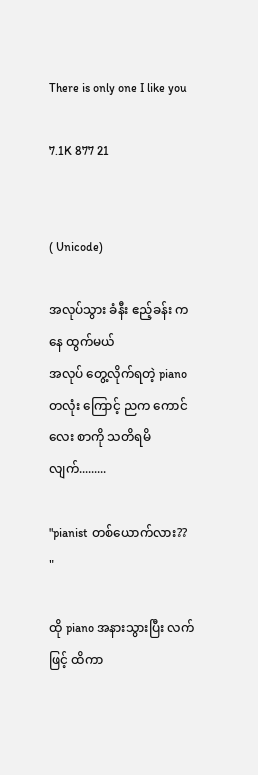There is only one I like you

7.1K 877 21


( Unicode)

အလုပ်သွား ခံနီး ဧည့်ခန်း ကနေ ထွက်မယ်
အလုပ် တွေ့လိုက်ရတဲ့ piano တလုံး ကြောင့် ညက ကောင်လေး စာကို သတိရမိ
လျက်.........

"pianist တစ်ယောက်လား?? "

ထို piano အနားသွားပြီး လက်ဖြင့် ထိကာ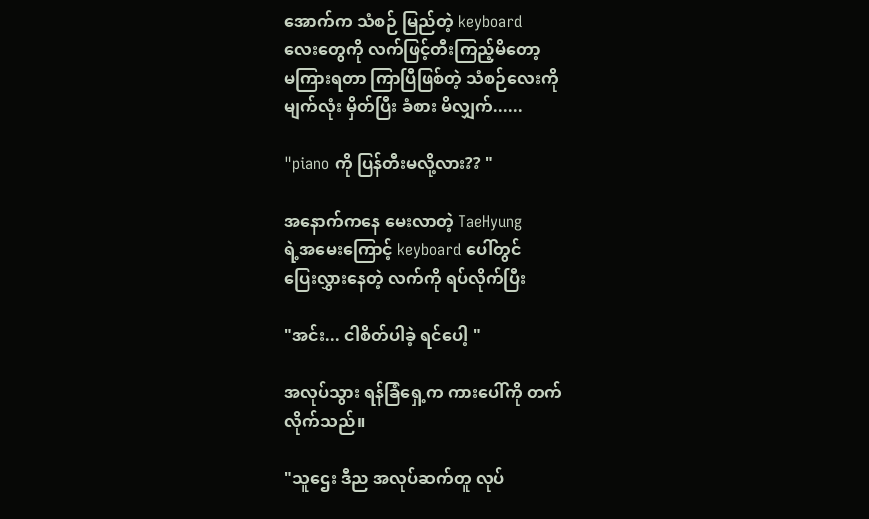အောက်က သံစဉ် မြည်တဲ့ keyboard
လေးတွေကို လက်ဖြင့်တီးကြည့်မိတော့
မကြားရတာ ကြာပြီဖြစ်တဲ့ သံစဉ်လေးကို
မျက်လုံး မှိတ်ပြီး ခံစား မိလျှက်......

"piano ကို ပြန်တီးမလို့လား?? "

အနောက်ကနေ မေးလာတဲ့ TaeHyung
ရဲ့အမေးကြောင့် keyboard ပေါ်တွင်
ပြေးလွှားနေတဲ့ လက်ကို ရပ်လိုက်ပြီး

"အင်း... ငါစိတ်ပါခဲ့ ရင်ပေါ့ "

အလုပ်သွား ရန်ခြံရှေ့က ကားပေါ်ကို တက်
လိုက်သည်။

"သူဌေး ဒီည အလုပ်ဆက်တူ လုပ်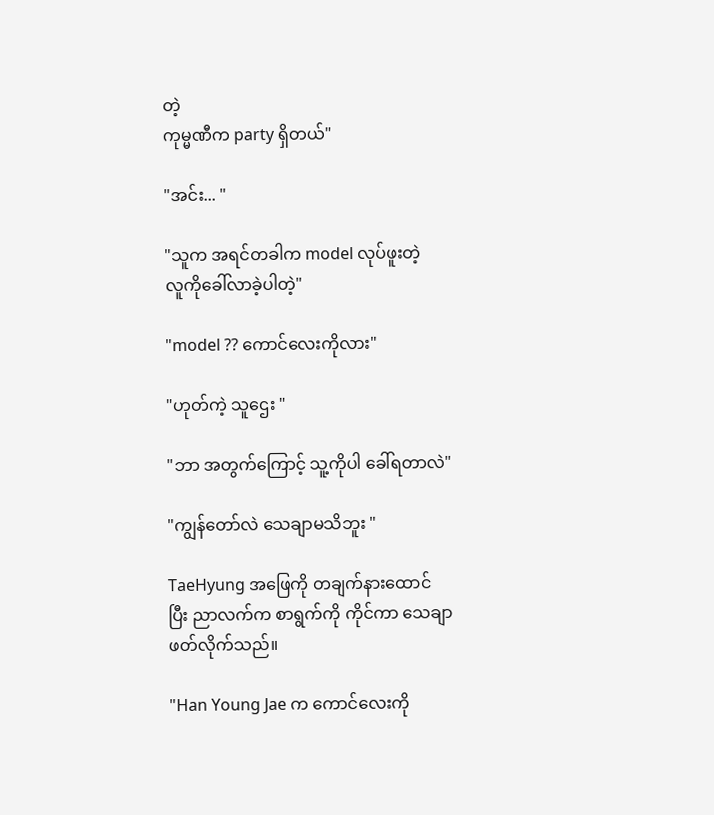တဲ့
ကုမ္မဏီက party ရှိတယ်"

"အင်း... "

"သူက အရင်တခါက model လုပ်ဖူးတဲ့
လူကိုခေါ်လာခဲ့ပါတဲ့"

"model ?? ကောင်လေးကိုလား"

"ဟုတ်ကဲ့ သူဌေး "

"ဘာ အတွက်ကြောင့် သူ့ကိုပါ ခေါ်ရတာလဲ"

"ကျွန်တော်လဲ သေချာမသိဘူး "

TaeHyung အဖြေကို တချက်နားထောင်
ပြီး ညာလက်က စာရွက်ကို ကိုင်ကာ သေချာ
ဖတ်လိုက်သည်။

"Han Young Jae က ကောင်လေးကို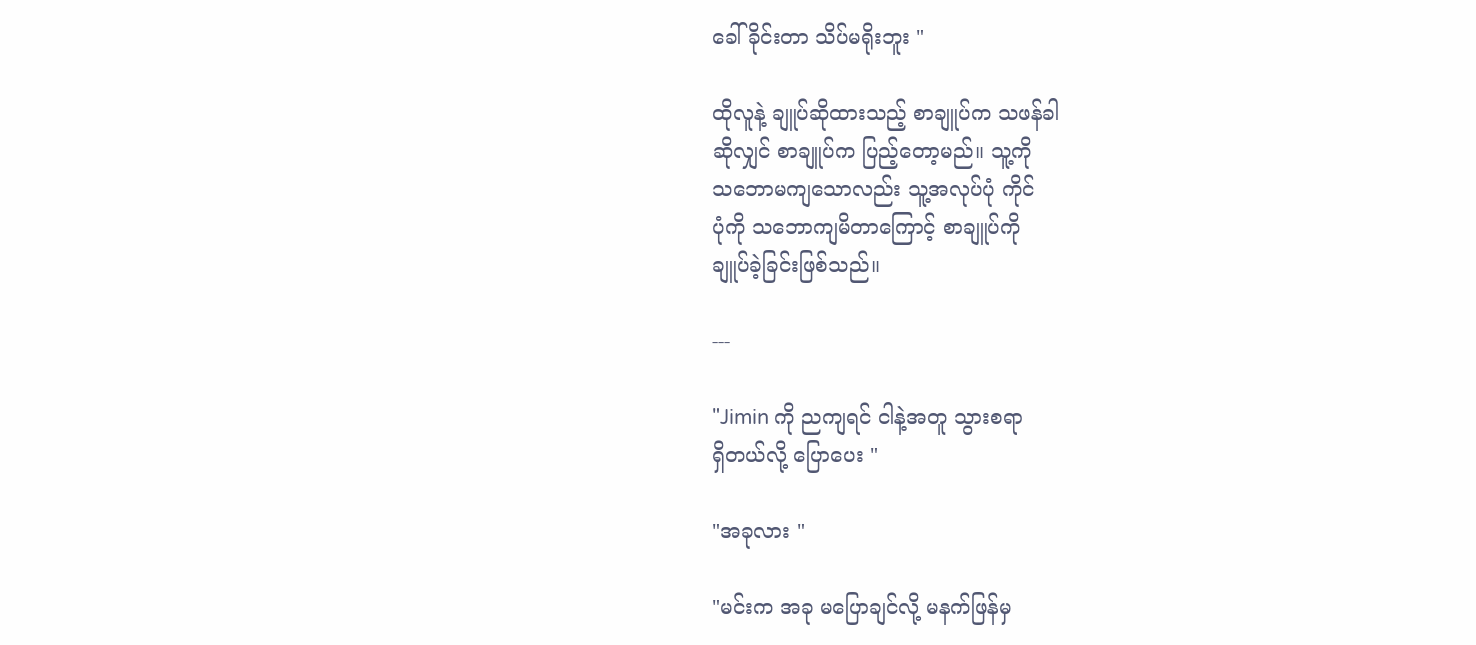ခေါ်ခိုင်းတာ သိပ်မရိုးဘူး "

ထိုလူနဲ့ ချူပ်ဆိုထားသည့် စာချူပ်က သဖန်ခါ
ဆိုလျှင် စာချူပ်က ပြည့်တော့မည်။ သူ့ကို
သဘောမကျသောလည်း သူ့အလုပ်ပုံ ကိုင်
ပုံကို သဘောကျမိတာကြောင့် စာချူပ်ကို
ချူပ်ခဲ့ခြင်းဖြစ်သည်။

---

"Jimin ကို ညကျရင် ငါနဲ့အတူ သွားစရာ
ရှိတယ်လို့ ပြောပေး "

"အခုလား "

"မင်းက အခု မပြောချင်လို့ မနက်ဖြန်မှ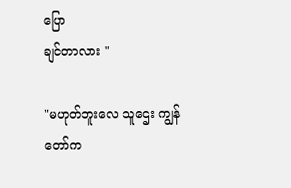ပြော
ချင်တာလား "

"မဟုတ်ဘူးလေ သူဌေး ကျွန်တော်က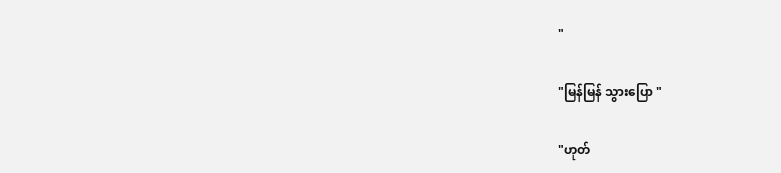"

"မြန်မြန် သွားပြော "

"ဟုတ်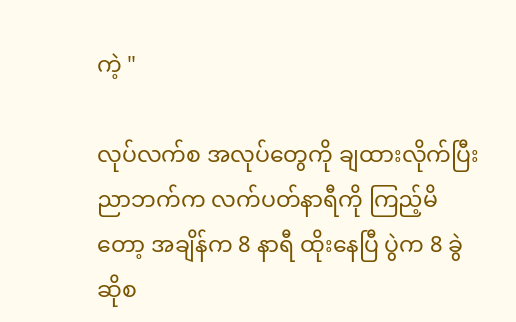ကဲ့ "

လုပ်လက်စ အလုပ်တွေကို ချထားလိုက်ပြီး
ညာဘက်က လက်ပတ်နာရီကို ကြည့်မိ
တော့ အချိန်က 8 နာရီ ထိုးနေပြီ ပွဲက 8 ခွဲ
ဆိုစ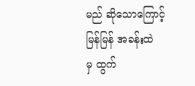မည် ဆိုသောကြောင့် မြန်မြန် အခန်းထဲ
မှ ထွက်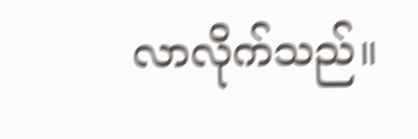လာလိုက်သည်။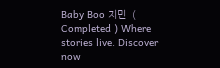Baby Boo 지민  ( Completed ) Where stories live. Discover now